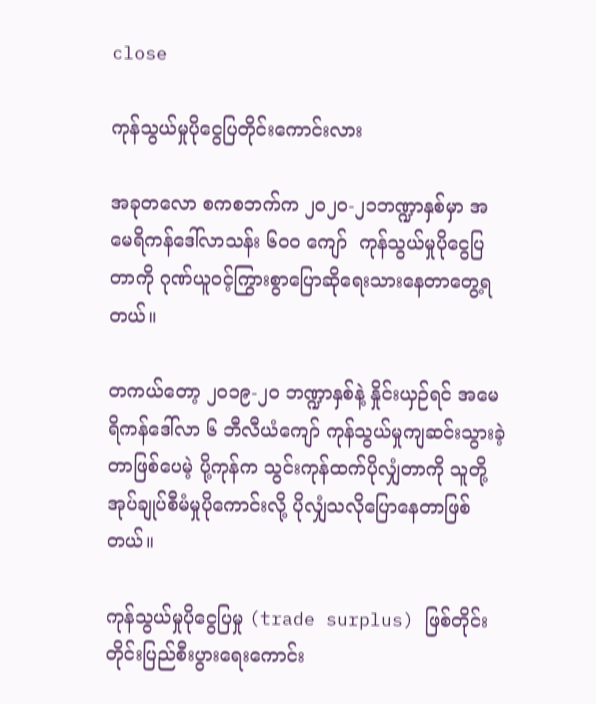close

ကုန်သွယ်မှုပိုငွေပြတိုင်းကောင်းလား

အခုတလော စကစဘက်က ၂၀၂၀-၂၁ဘဏ္ဍာနှစ်မှာ အမေရိကန်ဒေါ်လာသန်း ၆၀၀ ကျော်  ကုန်သွယ်မှုပိုငွေပြတာကို ဂုဏ်ယူဝင့်ကြွားစွာပြောဆိုရေးသားနေတာတွေ့ရတယ်။

တကယ်တော့ ၂၀၁၉-၂၀ ဘဏ္ဍာနှစ်နဲ့ နှိုင်းယှဉ်ရင် အမေရိကန်ဒေါ်လာ ၆ ဘီလီယံကျော် ကုန်သွယ်မှုကျဆင်းသွားခဲ့တာဖြစ်ပေမဲ့ ပို့ကုန်က သွင်းကုန်ထက်ပိုလျှံတာကို သူတို့အုပ်ချုပ်စီမံမှုပိုကောင်းလို့ ပိုလျှံသလိုပြောနေတာဖြစ်တယ်။

ကုန်သွယ်မှုပိုငွေပြမှု (trade surplus) ဖြစ်တိုင်း တိုင်းပြည်စီးပွားရေးကောင်း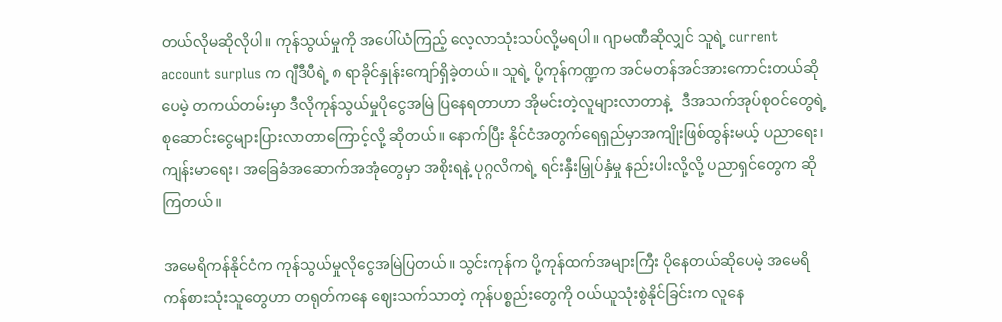တယ်လိုမဆိုလိုပါ။ ကုန်သွယ်မှုကို အပေါ်ယံကြည့် လေ့လာသုံးသပ်လို့မရပါ။ ဂျာမဏီဆိုလျှင် သူရဲ့ current account surplus က ဂျီဒီပီရဲ့ ၈ ရာခိုင်နှုန်းကျော်ရှိခဲ့တယ်။ သူရဲ့ ပို့ကုန်ကဏ္ဍက အင်မတန်အင်အားကောင်းတယ်ဆိုပေမဲ့ တကယ်တမ်းမှာ ဒီလိုကုန်သွယ်မှုပိုငွေအမြဲ ပြနေရတာဟာ အိုမင်းတဲ့လူများလာတာနဲ့   ဒီအသက်အုပ်စုဝင်တွေရဲ့ စုဆောင်းငွေများပြားလာတာကြောင့်လို့ ဆိုတယ်။ နောက်ပြီး နိုင်ငံအတွက်ရေရှည်မှာအကျိုးဖြစ်ထွန်းမယ့် ပညာရေး၊ ကျန်းမာရေး၊ အခြေခံအဆောက်အအုံတွေမှာ အစိုးရနဲ့ ပုဂ္ဂလိကရဲ့ ရင်းနှီးမြှုပ်နှံမှု နည်းပါးလို့လို့ ပညာရှင်တွေက ဆိုကြတယ်။

အမေရိကန်နိုင်ငံက ကုန်သွယ်မှုလိုငွေအမြဲပြတယ်။ သွင်းကုန်က ပို့ကုန်ထက်အများကြီး ပိုနေတယ်ဆိုပေမဲ့ အမေရိကန်စားသုံးသူတွေဟာ တရုတ်ကနေ ဈေးသက်သာတဲ့ ကုန်ပစ္စည်းတွေကို ဝယ်ယူသုံးစွဲနိုင်ခြင်းက လူနေ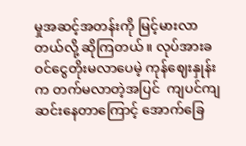မှုအဆင့်အတန်းကို မြင့်မားလာတယ်လို့ ဆိုကြတယ်။ လုပ်အားခ ဝင်ငွေတိုးမလာပေမဲ့ ကုန်ဈေးနှုန်းက တက်မလာတဲ့အပြင်  ကျပင်ကျဆင်းနေတာကြောင့် အောက်ခြေ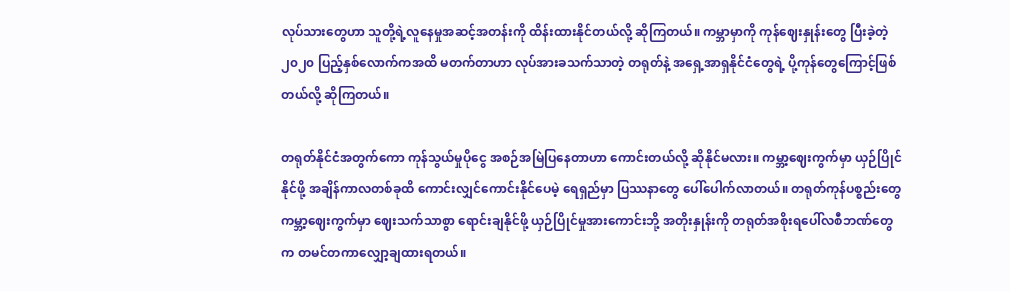လုပ်သားတွေဟာ သူတို့ရဲ့လူနေမှုအဆင့်အတန်းကို ထိန်းထားနိုင်တယ်လို့ ဆိုကြတယ်။ ကမ္ဘာမှာကို ကုန်ဈေးနှုန်းတွေ ပြီးခဲ့တဲ့ ၂၀၂၀ ပြည့်နှစ်လောက်ကအထိ မတက်တာဟာ လုပ်အားခသက်သာတဲ့ တရုတ်နဲ့ အရှေ့အာရှနိုင်ငံတွေရဲ့ ပို့ကုန်တွေကြောင့်ဖြစ်တယ်လို့ ဆိုကြတယ်။

တရုတ်နိုင်ငံအတွက်ကော ကုန်သွယ်မှုပိုငွေ အစဉ်အမြဲပြနေတာဟာ ကောင်းတယ်လို့ ဆိုနိုင်မလား။ ကမ္ဘာ့ဈေးကွက်မှာ ယှဉ်ပြိုင်နိုင်ဖို့ အချိန်ကာလတစ်ခုထိ ကောင်းလျှင်ကောင်းနိုင်ပေမဲ့ ရေရှည်မှာ ပြဿနာတွေ ပေါ်ပေါက်လာတယ်။ တရုတ်ကုန်ပစ္စည်းတွေ ကမ္ဘာ့ဈေးကွက်မှာ ဈေးသက်သာစွာ ရောင်းချနိုင်ဖို့ ယှဉ်ပြိုင်မှုအားကောင်းဘို့ အတိုးနှုန်းကို တရုတ်အစိုးရပေါ်လစီဘဏ်တွေက တမင်တကာလျှော့ချထားရတယ်။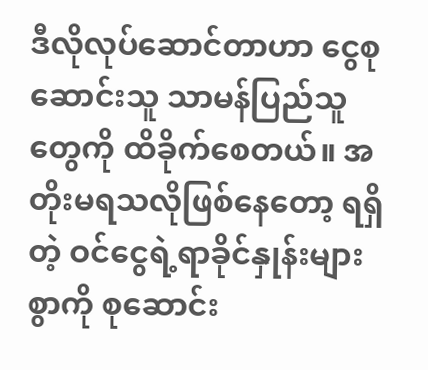ဒီလိုလုပ်ဆောင်တာဟာ ငွေစုဆောင်းသူ သာမန်ပြည်သူတွေကို ထိခိုက်စေတယ်။ အတိုးမရသလိုဖြစ်နေတော့ ရရှိတဲ့ ဝင်ငွေရဲ့ရာခိုင်နှုန်းများစွာကို စုဆောင်း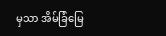မှသာ အိမ်ခြံမြေ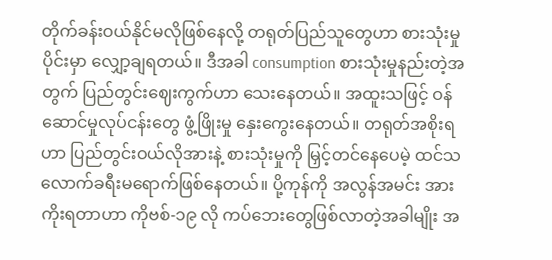တိုက်ခန်းဝယ်နိုင်မလိုဖြစ်နေလို့ တရုတ်ပြည်သူတွေဟာ စားသုံးမှုပိုင်းမှာ လျှော့ချရတယ်။ ဒီအခါ consumption စားသုံးမှုနည်းတဲ့အတွက် ပြည်တွင်းဈေးကွက်ဟာ သေးနေတယ်။ အထူးသဖြင့် ဝန်ဆောင်မှုလုပ်ငန်းတွေ ဖွံ့ဖြိုးမှု နှေးကွေးနေတယ်။ တရုတ်အစိုးရဟာ ပြည်တွင်းဝယ်လိုအားနဲ့ စားသုံးမှုကို မြှင့်တင်နေပေမဲ့ ထင်သလောက်ခရီးမရောက်ဖြစ်နေတယ်။ ပို့ကုန်ကို အလွန်အမင်း အားကိုးရတာဟာ ကိုဗစ်-၁၉ လို ကပ်ဘေးတွေဖြစ်လာတဲ့အခါမျိုး အ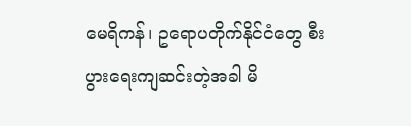မေရိကန်၊ ဥရောပတိုက်နိုင်ငံတွေ စီးပွားရေးကျဆင်းတဲ့အခါ မိ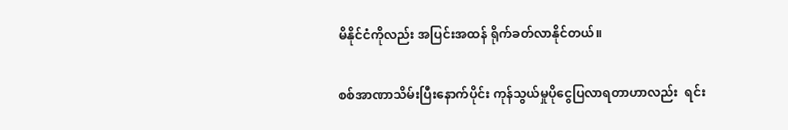မိနိုင်ငံကိုလည်း အပြင်းအထန် ရိုက်ခတ်လာနိုင်တယ်။

စစ်အာဏာသိမ်းပြီးနောက်ပိုင်း ကုန်သွယ်မှုပိုငွေပြလာရတာဟာလည်း  ရင်း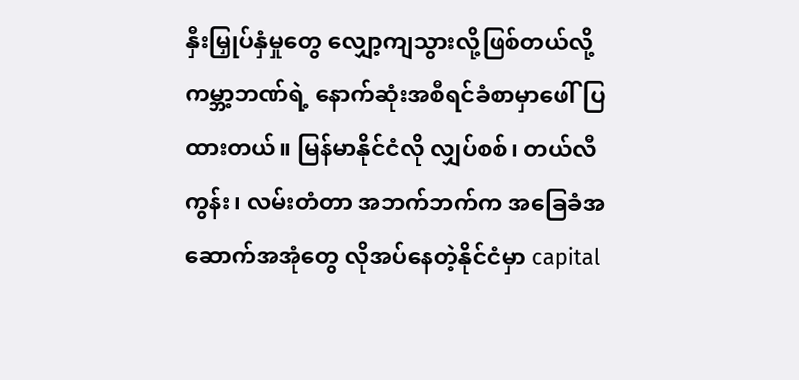နှီးမြှုပ်နှံမှုတွေ လျှော့ကျသွားလို့ဖြစ်တယ်လို့ ကမ္ဘာ့ဘဏ်ရဲ့ နောက်ဆုံးအစီရင်ခံစာမှာဖေါ်ပြထားတယ်။ မြန်မာနိုင်ငံလို လျှပ်စစ်၊ တယ်လီကွန်း၊ လမ်းတံတာ အဘက်ဘက်က အခြေခံအဆောက်အအုံတွေ လိုအပ်နေတဲ့နိုင်ငံမှာ capital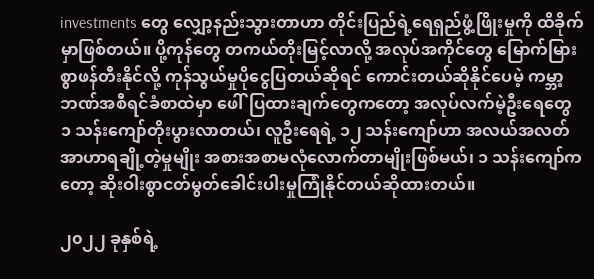investments တွေ လျှော့နည်းသွားတာဟာ တိုင်းပြည်ရဲ့ရေရှည်ဖွံ့ဖြိုးမှုကို ထိခိုက်မှာဖြစ်တယ်။ ပို့ကုန်တွေ တကယ်တိုးမြင့်လာလို့ အလုပ်အကိုင်တွေ မြောက်မြားစွာဖန်တီးနိုင်လို့ ကုန်သွယ်မှုပိုငွေပြတယ်ဆိုရင် ကောင်းတယ်ဆိုနိုင်ပေမဲ့ ကမ္ဘာ့ဘဏ်အစီရင်ခံစာထဲမှာ ဖေါ်ပြထားချက်တွေကတော့ အလုပ်လက်မဲ့ဦးရေတွေ ၁ သန်းကျော်တိုးပွားလာတယ်၊ လူဦးရေရဲ့ ၁၂ သန်းကျော်ဟာ အလယ်အလတ် အာဟာရချို့တဲ့မှုမျိုး အစားအစာမလုံလောက်တာမျိုးဖြစ်မယ်၊ ၁ သန်းကျော်ကတော့ ဆိုးဝါးစွာငတ်မွတ်ခေါင်းပါးမှုကြုံနိုင်တယ်ဆိုထားတယ်။

၂၀၂၂ ခုနှစ်ရဲ့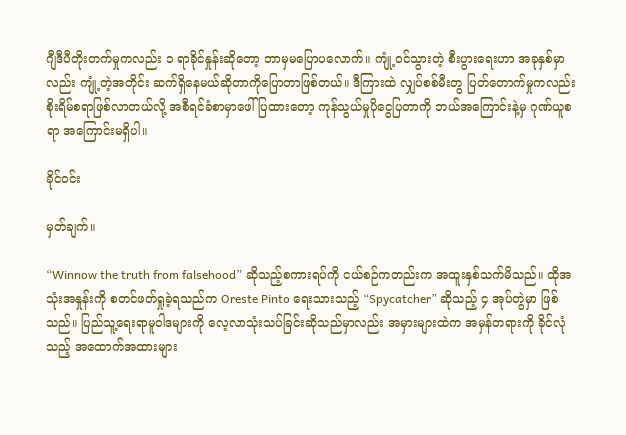ဂျီဒီပီတိုးတက်မှုကလည်း ၁ ရာခိုင်နှုန်းဆိုတော့ ဘာမှမပြောပလောက်။ ကျုံ့ဝင်သွားတဲ့ စီးပွားရေးဟာ အခုနှစ်မှာလည်း ကျုံ့တဲ့အတိုင်း ဆက်ရှိနေမယ်ဆိုတာကိုပြောတာဖြစ်တယ်။ ဒီကြားထဲ လျှပ်စစ်မီးတွ ပြတ်တောက်မှုကလည်း စိုးရိမ်စရာဖြစ်လာတယ်လို့ အစီရင်ခံစာမှာဖေါ်ပြထားတော့ ကုန်သွယ်မှုပိုငွေပြတာကို ဘယ်အကြောင်းနဲ့မှ ဂုဏ်ယူစရာ အကြောင်းမရှိပါ။

ခိုင်ဝင်း

မှတ်ချက်။

“Winnow the truth from falsehood” ဆိုသည့်စကားရပ်ကို ငယ်စဉ်ကတည်းက အထူးနှစ်သက်မိသည်။ ထိုအသုံးအနှုန်းကို စတင်ဖတ်ရှုခဲ့ရသည်က Oreste Pinto ရေးသားသည့် “Spycatcher” ဆိုသည့် ၄ အုပ်တွဲမှာ ဖြစ်သည်။ ပြည်သူ့ရေးရာမူဝါဒများကို လေ့လာသုံးသပ်ခြင်းဆိုသည်မှာလည်း အမှားများထဲက အမှန်တရားကို ခိုင်လုံသည့် အထောက်အထားများ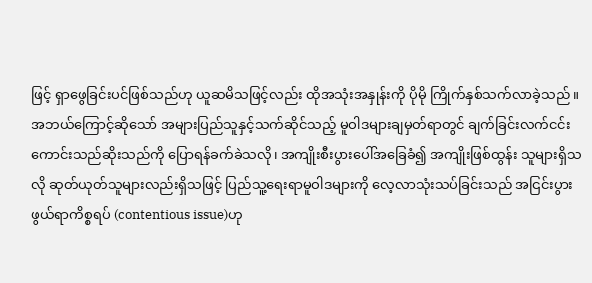ဖြင့် ရှာဖွေခြင်းပင်ဖြစ်သည်ဟု ယူဆမိသဖြင့်လည်း ထိုအသုံးအနှုန်းကို ပိုမို ကြိုက်နှစ်သက်လာခဲ့သည်။ အဘယ်ကြောင့်ဆိုသော် အများပြည်သူနှင့်သက်ဆိုင်သည့် မူဝါဒများချမှတ်ရာတွင် ချက်ခြင်းလက်ငင်း ကောင်းသည်ဆိုးသည်ကို ပြောရန်ခက်ခဲသလို၊ အကျိုးစီးပွားပေါ်အခြေခံ၍ အကျိုးဖြစ်ထွန်း သူများရှိသလို ဆုတ်ယုတ်သူများလည်းရှိသဖြင့် ပြည်သူ့ရေးရာမူဝါဒများကို လေ့လာသုံးသပ်ခြင်းသည် အငြင်းပွားဖွယ်ရာကိစ္စရပ် (contentious issue)ဟု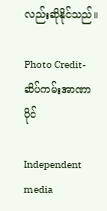လည်းဆိုနိုင်သည်။

Photo Credit-ဆိပ်ကမ်းအာဏာပိုင်

Independent media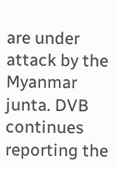are under attack by the Myanmar junta. DVB continues reporting the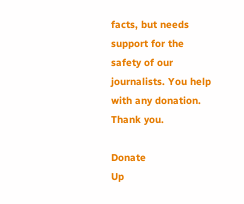facts, but needs support for the safety of our journalists. You help with any donation. Thank you.

Donate
Up